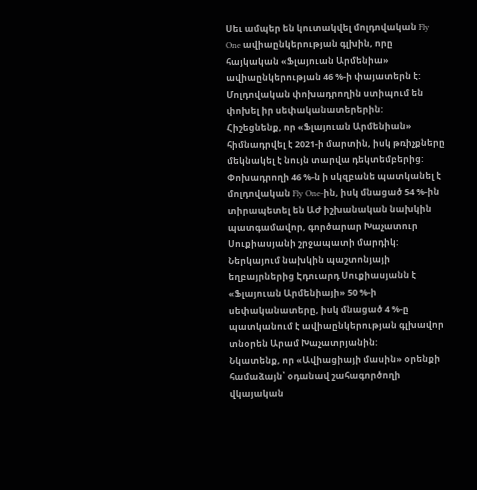Սեւ ամպեր են կուտակվել մոլդովական Fly One ավիաընկերության գլխին, որը հայկական «Ֆլայուան Արմենիա» ավիաընկերության 46 %-ի փայատերն է: Մոլդովական փոխադրողին ստիպում են փոխել իր սեփականատերերին:
Հիշեցնենք, որ «Ֆլայուան Արմենիան» հիմնադրվել է 2021-ի մարտին, իսկ թռիչքները մեկնակել է նույն տարվա դեկտեմբերից: Փոխադրողի 46 %-ն ի սկզբանե պատկանել է մոլդովական Fly One-ին, իսկ մնացած 54 %-ին տիրապետել են ԱԺ իշխանական նախկին պատգամավոր, գործարար Խաչատուր Սուքիասյանի շրջապատի մարդիկ: Ներկայում նախկին պաշտոնյայի եղբայրներից Էդուարդ Սուքիասյանն է «Ֆլայուան Արմենիայի» 50 %-ի սեփականատերը, իսկ մնացած 4 %-ը պատկանում է ավիաընկերության գլխավոր տնօրեն Արամ Խաչատրյանին:
Նկատենք, որ «Ավիացիայի մասին» օրենքի համաձայն՝ օդանավ շահագործողի վկայական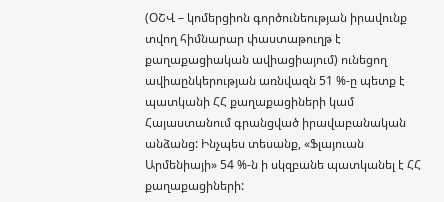(ՕՇՎ – կոմերցիոն գործունեության իրավունք տվող հիմնարար փաստաթուղթ է քաղաքացիական ավիացիայում) ունեցող ավիաընկերության առնվազն 51 %-ը պետք է պատկանի ՀՀ քաղաքացիների կամ Հայաստանում գրանցված իրավաբանական անձանց: Ինչպես տեսանք, «Ֆլայուան Արմենիայի» 54 %-ն ի սկզբանե պատկանել է ՀՀ քաղաքացիների: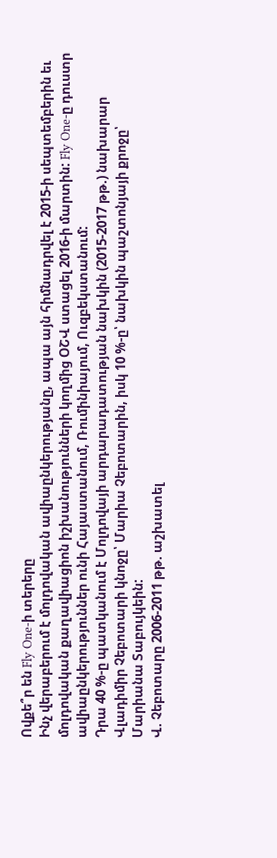Ովքե՞ր են Fly One-ի տերերը
Ինչ վերաբերում է մոլդովական ավիաընկերությանը, ապա այն հիմնադրվել է 2015-ի սեպտեմբերին եւ մոլդովական քաղավիացիոն իշխանությունների կողմից ՕՇՎ ստացել 2016-ի մարտին: Fly One-ը դուստր ավիաընկերություններ ունի Հայաստանում, Ռումինիայում, Ուզբեկստանում:
Դրա 40 %-ը պատկանում է Մոլդովայի արդարադատության նախկին (2015-2017 թթ.) նախարար Վլադիմիր Չեբոտարի կնոջը՝ Մարիա Չեբոտարին, իսկ 10 %-ը՝ նախկին պաշտոնյայի քրոջը՝ Մարիանա Տաբույկեին:
Վ. Չեբոտարը 2006-2011 թթ. աշխատել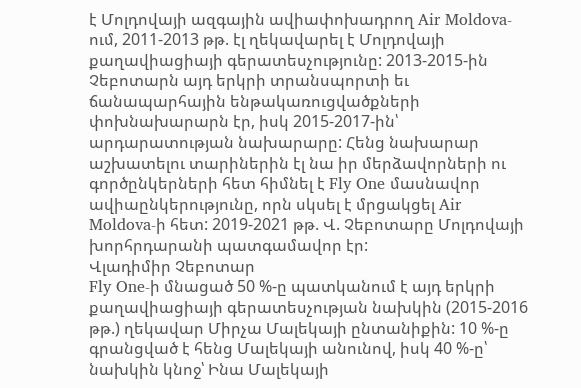է Մոլդովայի ազգային ավիափոխադրող Air Moldova-ում, 2011-2013 թթ. էլ ղեկավարել է Մոլդովայի քաղավիացիայի գերատեսչությունը: 2013-2015-ին Չեբոտարն այդ երկրի տրանսպորտի եւ ճանապարհային ենթակառուցվածքների փոխնախարարն էր, իսկ 2015-2017-ին՝ արդարատության նախարարը: Հենց նախարար աշխատելու տարիներին էլ նա իր մերձավորների ու գործընկերների հետ հիմնել է Fly One մասնավոր ավիաընկերությունը, որն սկսել է մրցակցել Air Moldova-ի հետ: 2019-2021 թթ. Վ. Չեբոտարը Մոլդովայի խորհրդարանի պատգամավոր էր:
Վլադիմիր Չեբոտար
Fly One-ի մնացած 50 %-ը պատկանում է այդ երկրի քաղավիացիայի գերատեսչության նախկին (2015-2016 թթ.) ղեկավար Միրչա Մալեկայի ընտանիքին: 10 %-ը գրանցված է հենց Մալեկայի անունով, իսկ 40 %-ը՝ նախկին կնոջ՝ Ինա Մալեկայի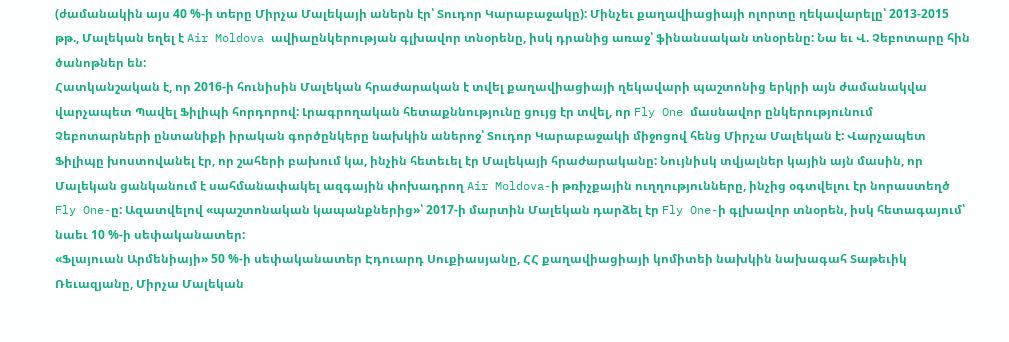(ժամանակին այս 40 %-ի տերը Միրչա Մալեկայի աներն էր՝ Տուդոր Կարաբաջակը): Մինչեւ քաղավիացիայի ոլորտը ղեկավարելը՝ 2013-2015 թթ., Մալեկան եղել է Air Moldova ավիաընկերության գլխավոր տնօրենը, իսկ դրանից առաջ՝ ֆինանսական տնօրենը: Նա եւ Վ. Չեբոտարը հին ծանոթներ են:
Հատկանշական է, որ 2016-ի հունիսին Մալեկան հրաժարական է տվել քաղավիացիայի ղեկավարի պաշտոնից երկրի այն ժամանակվա վարչապետ Պավել Ֆիլիպի հորդորով: Լրագրողական հետաքննությունը ցույց էր տվել, որ Fly One մասնավոր ընկերությունում Չեբոտարների ընտանիքի իրական գործընկերը նախկին աներոջ՝ Տուդոր Կարաբաջակի միջոցով հենց Միրչա Մալեկան է: Վարչապետ Ֆիլիպը խոստովանել էր, որ շահերի բախում կա, ինչին հետեւել էր Մալեկայի հրաժարականը: Նույնիսկ տվյալներ կային այն մասին, որ Մալեկան ցանկանում է սահմանափակել ազգային փոխադրող Air Moldova-ի թռիչքային ուղղությունները, ինչից օգտվելու էր նորաստեղծ Fly One-ը: Ազատվելով «պաշտոնական կապանքներից»՝ 2017-ի մարտին Մալեկան դարձել էր Fly One-ի գլխավոր տնօրեն, իսկ հետագայում՝ նաեւ 10 %-ի սեփականատեր:
«Ֆլայուան Արմենիայի» 50 %-ի սեփականատեր Էդուարդ Սուքիասյանը, ՀՀ քաղավիացիայի կոմիտեի նախկին նախագահ Տաթեւիկ Ռեւազյանը, Միրչա Մալեկան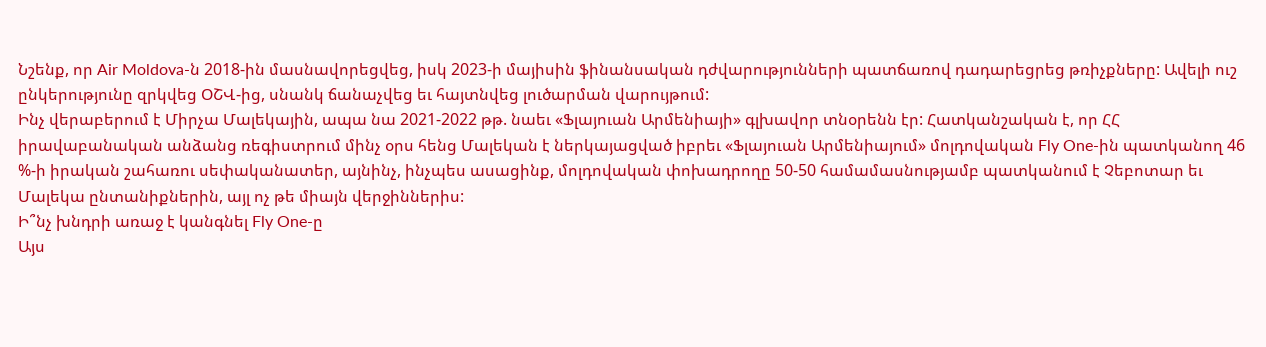Նշենք, որ Air Moldova-ն 2018-ին մասնավորեցվեց, իսկ 2023-ի մայիսին ֆինանսական դժվարությունների պատճառով դադարեցրեց թռիչքները: Ավելի ուշ ընկերությունը զրկվեց ՕՇՎ-ից, սնանկ ճանաչվեց եւ հայտնվեց լուծարման վարույթում:
Ինչ վերաբերում է Միրչա Մալեկային, ապա նա 2021-2022 թթ. նաեւ «Ֆլայուան Արմենիայի» գլխավոր տնօրենն էր: Հատկանշական է, որ ՀՀ իրավաբանական անձանց ռեգիստրում մինչ օրս հենց Մալեկան է ներկայացված իբրեւ «Ֆլայուան Արմենիայում» մոլդովական Fly One-ին պատկանող 46 %-ի իրական շահառու սեփականատեր, այնինչ, ինչպես ասացինք, մոլդովական փոխադրողը 50-50 համամասնությամբ պատկանում է Չեբոտար եւ Մալեկա ընտանիքներին, այլ ոչ թե միայն վերջիններիս:
Ի՞նչ խնդրի առաջ է կանգնել Fly One-ը
Այս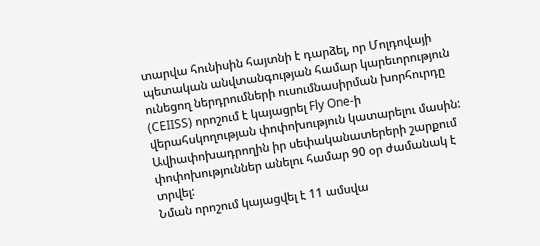տարվա հունիսին հայտնի է դարձել, որ Մոլդովայի պետական անվտանգության համար կարեւորություն ունեցող ներդրումների ուսումնասիրման խորհուրդը (CEIISS) որոշում է կայացրել Fly One-ի վերահսկողության փոփոխություն կատարելու մասին: Ավիափոխադրողին իր սեփականատերերի շարքում փոփոխություններ անելու համար 90 օր ժամանակ է տրվել:
Նման որոշում կայացվել է 11 ամսվա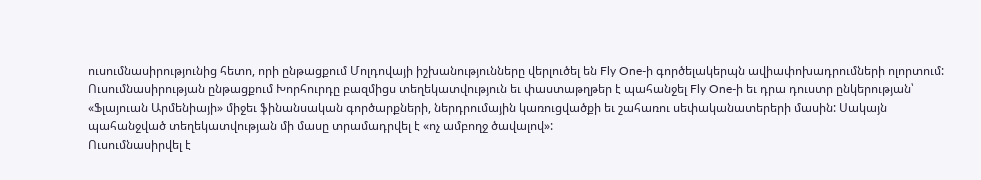ուսումնասիրությունից հետո, որի ընթացքում Մոլդովայի իշխանությունները վերլուծել են Fly One-ի գործելակերպն ավիափոխադրումների ոլորտում:
Ուսումնասիրության ընթացքում Խորհուրդը բազմիցս տեղեկատվություն եւ փաստաթղթեր է պահանջել Fly One-ի եւ դրա դուստր ընկերության՝ «Ֆլայուան Արմենիայի» միջեւ ֆինանսական գործարքների, ներդրումային կառուցվածքի եւ շահառու սեփականատերերի մասին: Սակայն պահանջված տեղեկատվության մի մասը տրամադրվել է «ոչ ամբողջ ծավալով»:
Ուսումնասիրվել է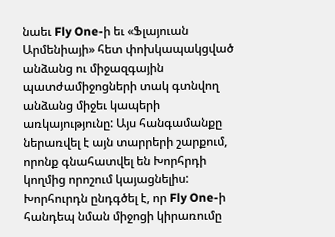նաեւ Fly One-ի եւ «Ֆլայուան Արմենիայի» հետ փոխկապակցված անձանց ու միջազգային պատժամիջոցների տակ գտնվող անձանց միջեւ կապերի առկայությունը: Այս հանգամանքը ներառվել է այն տարրերի շարքում, որոնք գնահատվել են Խորհրդի կողմից որոշում կայացնելիս:
Խորհուրդն ընդգծել է, որ Fly One-ի հանդեպ նման միջոցի կիրառումը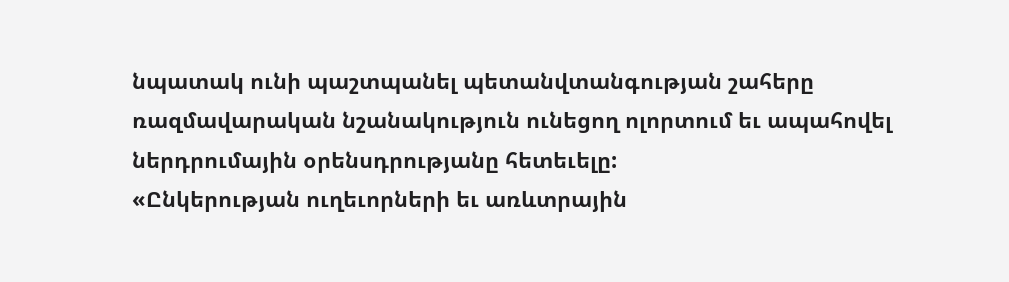նպատակ ունի պաշտպանել պետանվտանգության շահերը ռազմավարական նշանակություն ունեցող ոլորտում եւ ապահովել ներդրումային օրենսդրությանը հետեւելը:
«Ընկերության ուղեւորների եւ առևտրային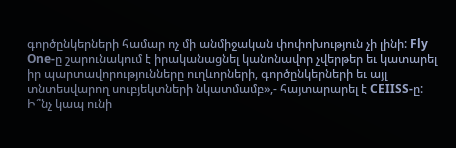գործընկերների համար ոչ մի անմիջական փոփոխություն չի լինի: Fly One-ը շարունակում է իրականացնել կանոնավոր չվերթեր եւ կատարել իր պարտավորությունները ուղևորների, գործընկերների եւ այլ տնտեսվարող սուբյեկտների նկատմամբ»,- հայտարարել է CEIISS-ը:
Ի՞նչ կապ ունի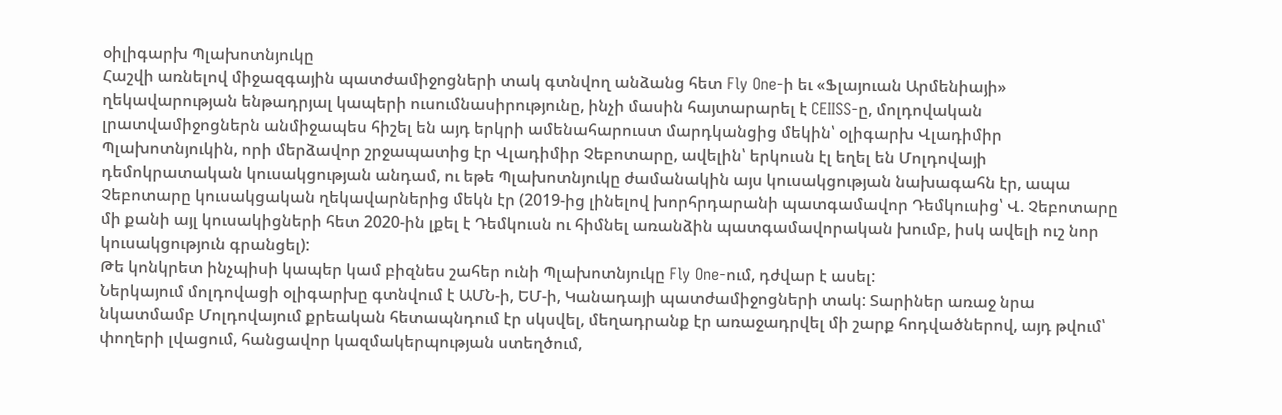օիլիգարխ Պլախոտնյուկը
Հաշվի առնելով միջազգային պատժամիջոցների տակ գտնվող անձանց հետ Fly One-ի եւ «Ֆլայուան Արմենիայի» ղեկավարության ենթադրյալ կապերի ուսումնասիրությունը, ինչի մասին հայտարարել է CEIISS-ը, մոլդովական լրատվամիջոցներն անմիջապես հիշել են այդ երկրի ամենահարուստ մարդկանցից մեկին՝ օլիգարխ Վլադիմիր Պլախոտնյուկին, որի մերձավոր շրջապատից էր Վլադիմիր Չեբոտարը, ավելին՝ երկուսն էլ եղել են Մոլդովայի դեմոկրատական կուսակցության անդամ, ու եթե Պլախոտնյուկը ժամանակին այս կուսակցության նախագահն էր, ապա Չեբոտարը կուսակցական ղեկավարներից մեկն էր (2019-ից լինելով խորհրդարանի պատգամավոր Դեմկուսից՝ Վ. Չեբոտարը մի քանի այլ կուսակիցների հետ 2020-ին լքել է Դեմկուսն ու հիմնել առանձին պատգամավորական խումբ, իսկ ավելի ուշ նոր կուսակցություն գրանցել):
Թե կոնկրետ ինչպիսի կապեր կամ բիզնես շահեր ունի Պլախոտնյուկը Fly One-ում, դժվար է ասել:
Ներկայում մոլդովացի օլիգարխը գտնվում է ԱՄՆ-ի, ԵՄ-ի, Կանադայի պատժամիջոցների տակ: Տարիներ առաջ նրա նկատմամբ Մոլդովայում քրեական հետապնդում էր սկսվել, մեղադրանք էր առաջադրվել մի շարք հոդվածներով, այդ թվում՝ փողերի լվացում, հանցավոր կազմակերպության ստեղծում,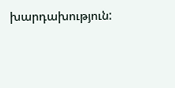խարդախություն: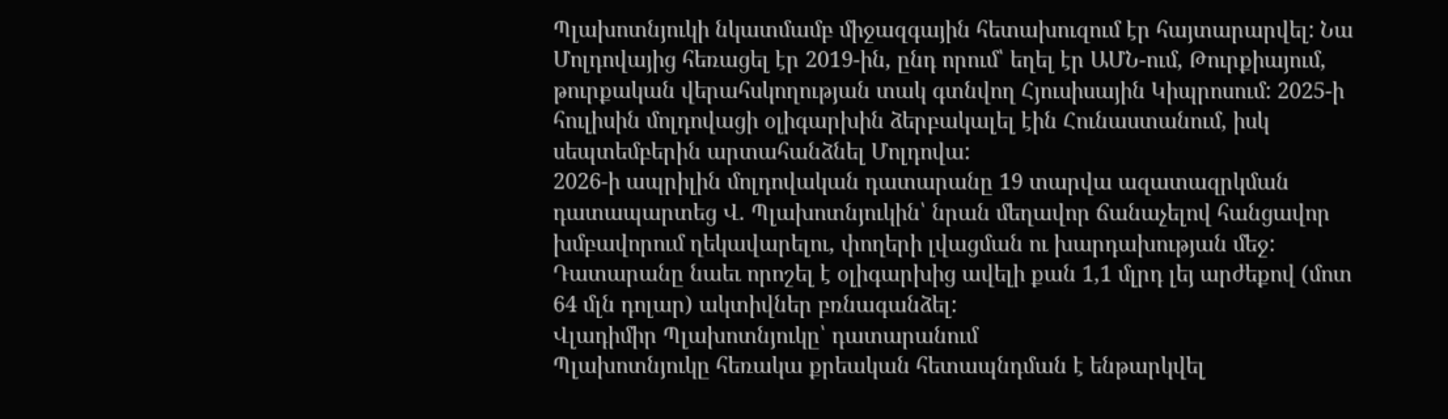Պլախոտնյուկի նկատմամբ միջազգային հետախուզում էր հայտարարվել: Նա Մոլդովայից հեռացել էր 2019-ին, ընդ որում՝ եղել էր ԱՄՆ-ում, Թուրքիայում, թուրքական վերահսկողության տակ գտնվող Հյուսիսային Կիպրոսում: 2025-ի հուլիսին մոլդովացի օլիգարխին ձերբակալել էին Հունաստանում, իսկ սեպտեմբերին արտահանձնել Մոլդովա:
2026-ի ապրիլին մոլդովական դատարանը 19 տարվա ազատազրկման դատապարտեց Վ. Պլախոտնյուկին՝ նրան մեղավոր ճանաչելով հանցավոր խմբավորում ղեկավարելու, փողերի լվացման ու խարդախության մեջ: Դատարանը նաեւ որոշել է օլիգարխից ավելի քան 1,1 մլրդ լեյ արժեքով (մոտ 64 մլն դոլար) ակտիվներ բռնագանձել:
Վլադիմիր Պլախոտնյուկը՝ դատարանում
Պլախոտնյուկը հեռակա քրեական հետապնդման է ենթարկվել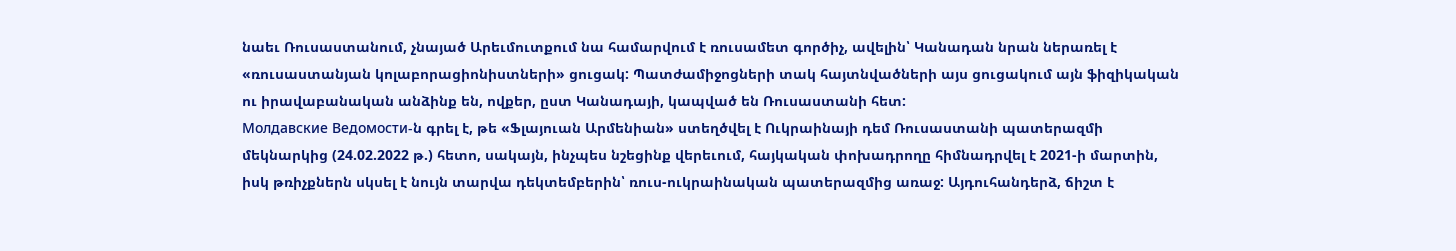նաեւ Ռուսաստանում, չնայած Արեւմուտքում նա համարվում է ռուսամետ գործիչ, ավելին՝ Կանադան նրան ներառել է «ռուսաստանյան կոլաբորացիոնիստների» ցուցակ: Պատժամիջոցների տակ հայտնվածների այս ցուցակում այն ֆիզիկական ու իրավաբանական անձինք են, ովքեր, ըստ Կանադայի, կապված են Ռուսաստանի հետ:
Молдавские Ведомости-ն գրել է, թե «Ֆլայուան Արմենիան» ստեղծվել է Ուկրաինայի դեմ Ռուսաստանի պատերազմի մեկնարկից (24.02.2022 թ.) հետո, սակայն, ինչպես նշեցինք վերեւում, հայկական փոխադրողը հիմնադրվել է 2021-ի մարտին, իսկ թռիչքներն սկսել է նույն տարվա դեկտեմբերին՝ ռուս-ուկրաինական պատերազմից առաջ: Այդուհանդերձ, ճիշտ է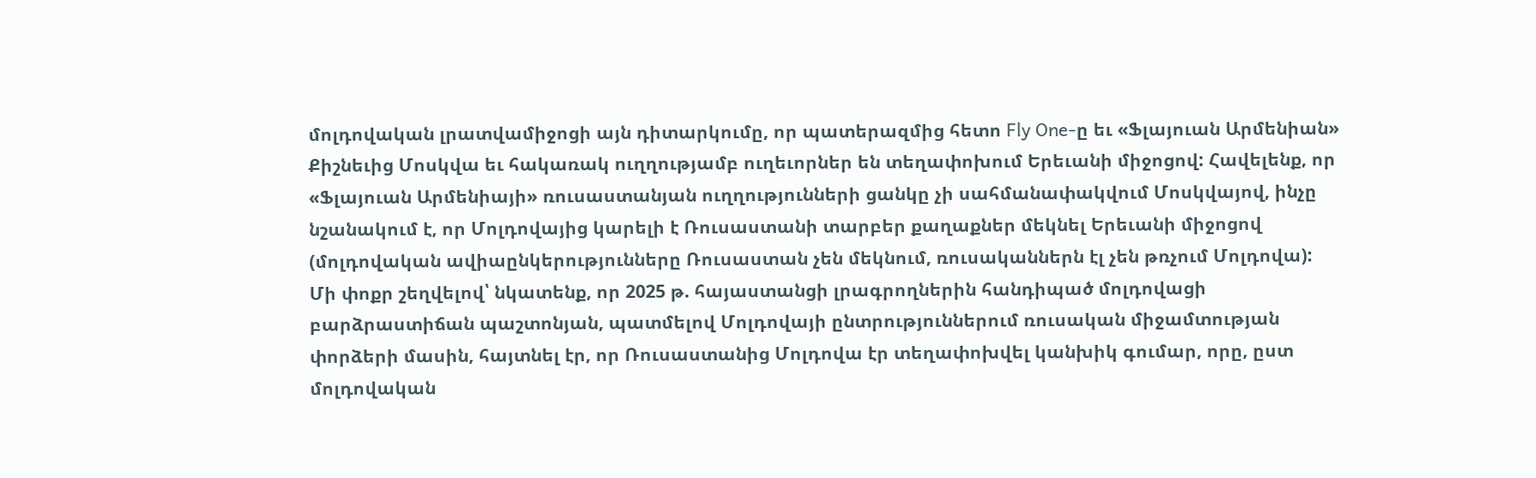մոլդովական լրատվամիջոցի այն դիտարկումը, որ պատերազմից հետո Fly One-ը եւ «Ֆլայուան Արմենիան» Քիշնեւից Մոսկվա եւ հակառակ ուղղությամբ ուղեւորներ են տեղափոխում Երեւանի միջոցով: Հավելենք, որ «Ֆլայուան Արմենիայի» ռուսաստանյան ուղղությունների ցանկը չի սահմանափակվում Մոսկվայով, ինչը նշանակում է, որ Մոլդովայից կարելի է Ռուսաստանի տարբեր քաղաքներ մեկնել Երեւանի միջոցով (մոլդովական ավիաընկերությունները Ռուսաստան չեն մեկնում, ռուսականներն էլ չեն թռչում Մոլդովա):
Մի փոքր շեղվելով՝ նկատենք, որ 2025 թ. հայաստանցի լրագրողներին հանդիպած մոլդովացի բարձրաստիճան պաշտոնյան, պատմելով Մոլդովայի ընտրություններում ռուսական միջամտության փորձերի մասին, հայտնել էր, որ Ռուսաստանից Մոլդովա էր տեղափոխվել կանխիկ գումար, որը, ըստ մոլդովական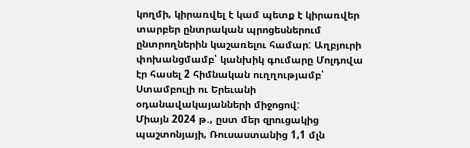կողմի, կիրառվել է կամ պետք է կիրառվեր տարբեր ընտրական պրոցեսներում ընտրողներին կաշառելու համար: Աղբյուրի փոխանցմամբ՝ կանխիկ գումարը Մոլդովա էր հասել 2 հիմնական ուղղությամբ՝ Ստամբուլի ու Երեւանի օդանավակայանների միջոցով:
Միայն 2024 թ., ըստ մեր զրուցակից պաշտոնյայի, Ռուսաստանից 1,1 մլն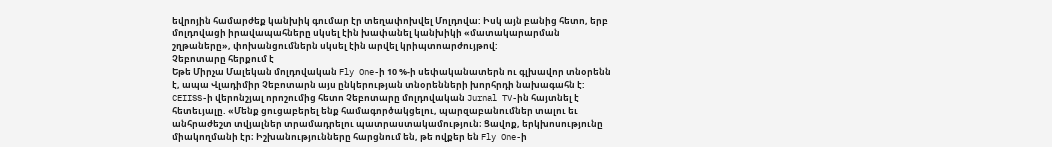եվրոյին համարժեք կանխիկ գումար էր տեղափոխվել Մոլդովա: Իսկ այն բանից հետո, երբ մոլդովացի իրավապահները սկսել էին խափանել կանխիկի «մատակարարման շղթաները», փոխանցումներն սկսել էին արվել կրիպտոարժույթով:
Չեբոտարը հերքում է
Եթե Միրչա Մալեկան մոլդովական Fly One-ի 10 %-ի սեփականատերն ու գլխավոր տնօրենն է, ապա Վլադիմիր Չեբոտարն այս ընկերության տնօրենների խորհրդի նախագահն է: CEIISS-ի վերոնշյալ որոշումից հետո Չեբոտարը մոլդովական Jurnal TV-ին հայտնել է հետեւյալը. «Մենք ցուցաբերել ենք համագործակցելու, պարզաբանումներ տալու եւ անհրաժեշտ տվյալներ տրամադրելու պատրաստակամություն։ Ցավոք, երկխոսությունը միակողմանի էր։ Իշխանությունները հարցնում են, թե ովքեր են Fly One-ի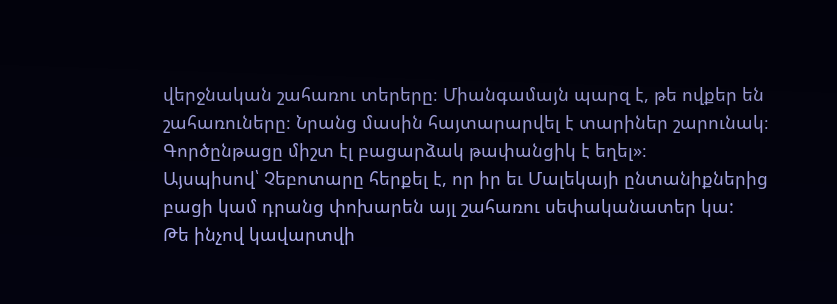վերջնական շահառու տերերը։ Միանգամայն պարզ է, թե ովքեր են շահառուները։ Նրանց մասին հայտարարվել է տարիներ շարունակ։ Գործընթացը միշտ էլ բացարձակ թափանցիկ է եղել»։
Այսպիսով՝ Չեբոտարը հերքել է, որ իր եւ Մալեկայի ընտանիքներից բացի կամ դրանց փոխարեն այլ շահառու սեփականատեր կա:
Թե ինչով կավարտվի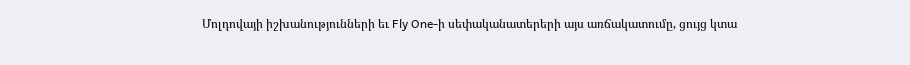Մոլդովայի իշխանությունների եւ Fly One-ի սեփականատերերի այս առճակատումը, ցույց կտա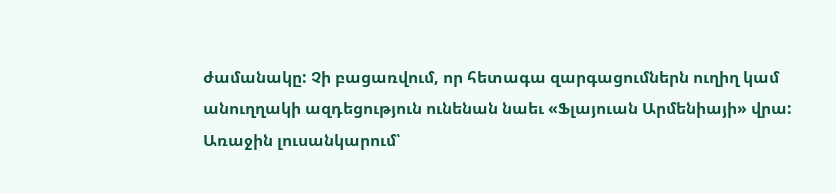ժամանակը: Չի բացառվում, որ հետագա զարգացումներն ուղիղ կամ անուղղակի ազդեցություն ունենան նաեւ «Ֆլայուան Արմենիայի» վրա:
Առաջին լուսանկարում՝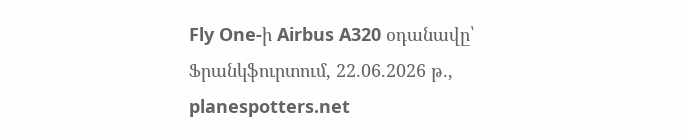Fly One-ի Airbus A320 օդանավը՝ Ֆրանկֆուրտում, 22.06.2026 թ., planespotters.net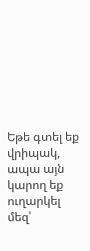Եթե գտել եք վրիպակ, ապա այն կարող եք ուղարկել մեզ՝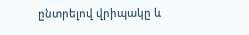ընտրելով վրիպակը և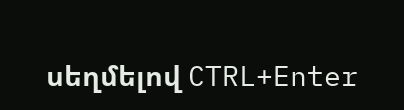սեղմելով CTRL+Enter